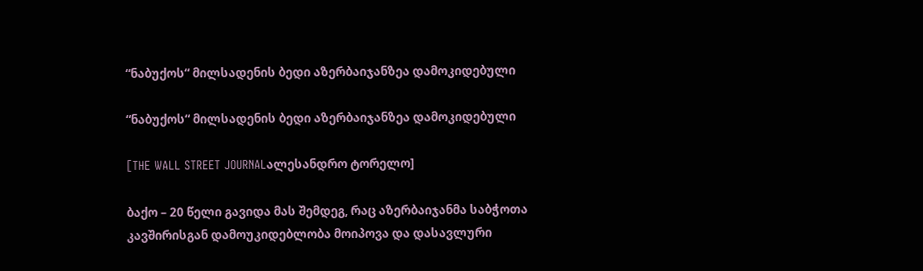“ნაბუქოს“ მილსადენის ბედი აზერბაიჯანზეა დამოკიდებული

“ნაბუქოს“ მილსადენის ბედი აზერბაიჯანზეა დამოკიდებული

[THE WALL STREET JOURNALალესანდრო ტორელო]

ბაქო – 20 წელი გავიდა მას შემდეგ, რაც აზერბაიჯანმა საბჭოთა კავშირისგან დამოუკიდებლობა მოიპოვა და დასავლური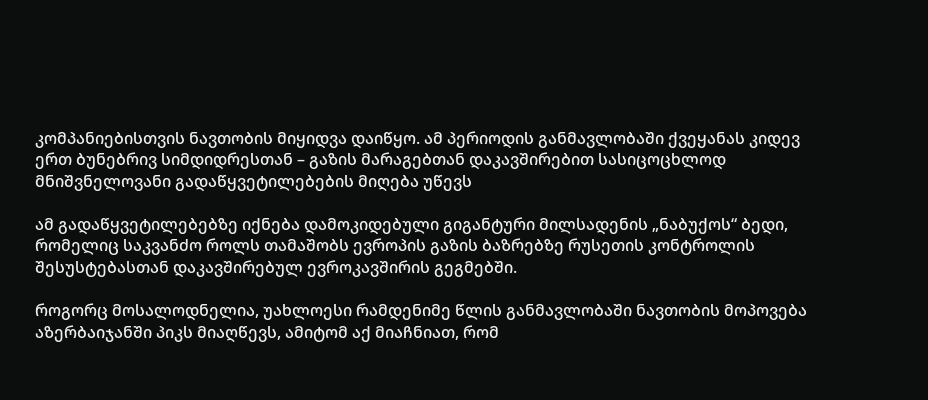კომპანიებისთვის ნავთობის მიყიდვა დაიწყო. ამ პერიოდის განმავლობაში ქვეყანას კიდევ ერთ ბუნებრივ სიმდიდრესთან – გაზის მარაგებთან დაკავშირებით სასიცოცხლოდ მნიშვნელოვანი გადაწყვეტილებების მიღება უწევს

ამ გადაწყვეტილებებზე იქნება დამოკიდებული გიგანტური მილსადენის „ნაბუქოს“ ბედი, რომელიც საკვანძო როლს თამაშობს ევროპის გაზის ბაზრებზე რუსეთის კონტროლის შესუსტებასთან დაკავშირებულ ევროკავშირის გეგმებში.

როგორც მოსალოდნელია, უახლოესი რამდენიმე წლის განმავლობაში ნავთობის მოპოვება აზერბაიჯანში პიკს მიაღწევს, ამიტომ აქ მიაჩნიათ, რომ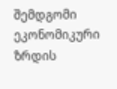შემდგომი ეკონომიკური ზრდის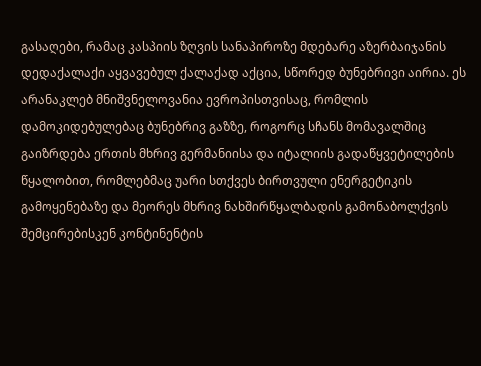გასაღები, რამაც კასპიის ზღვის სანაპიროზე მდებარე აზერბაიჯანის დედაქალაქი აყვავებულ ქალაქად აქცია, სწორედ ბუნებრივი აირია. ეს არანაკლებ მნიშვნელოვანია ევროპისთვისაც, რომლის დამოკიდებულებაც ბუნებრივ გაზზე, როგორც სჩანს მომავალშიც გაიზრდება ერთის მხრივ გერმანიისა და იტალიის გადაწყვეტილების წყალობით, რომლებმაც უარი სთქვეს ბირთვული ენერგეტიკის გამოყენებაზე და მეორეს მხრივ ნახშირწყალბადის გამონაბოლქვის შემცირებისკენ კონტინენტის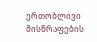ერთობლივი მისწრაფების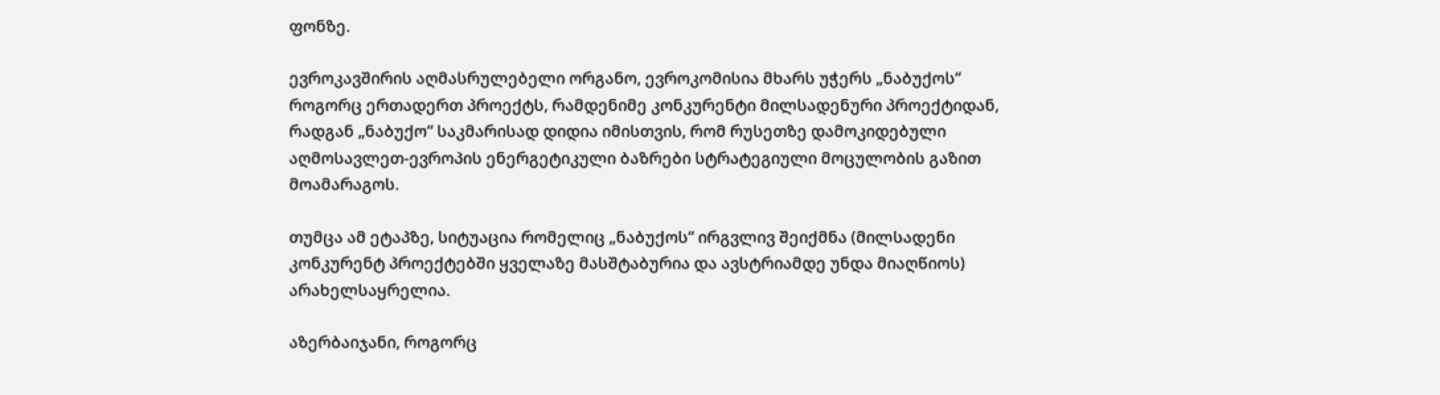ფონზე.

ევროკავშირის აღმასრულებელი ორგანო, ევროკომისია მხარს უჭერს „ნაბუქოს“ როგორც ერთადერთ პროექტს, რამდენიმე კონკურენტი მილსადენური პროექტიდან, რადგან „ნაბუქო“ საკმარისად დიდია იმისთვის, რომ რუსეთზე დამოკიდებული აღმოსავლეთ-ევროპის ენერგეტიკული ბაზრები სტრატეგიული მოცულობის გაზით მოამარაგოს.

თუმცა ამ ეტაპზე, სიტუაცია რომელიც „ნაბუქოს“ ირგვლივ შეიქმნა (მილსადენი კონკურენტ პროექტებში ყველაზე მასშტაბურია და ავსტრიამდე უნდა მიაღწიოს) არახელსაყრელია.

აზერბაიჯანი, როგორც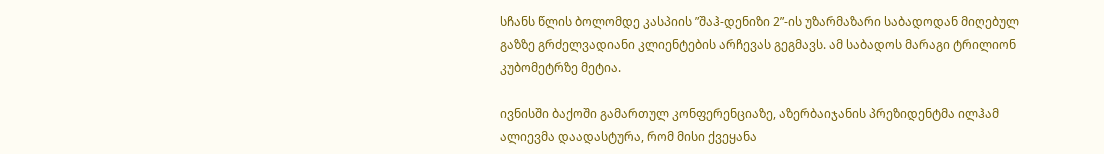სჩანს წლის ბოლომდე კასპიის ”შაჰ-დენიზი 2”-ის უზარმაზარი საბადოდან მიღებულ გაზზე გრძელვადიანი კლიენტების არჩევას გეგმავს. ამ საბადოს მარაგი ტრილიონ კუბომეტრზე მეტია.

ივნისში ბაქოში გამართულ კონფერენციაზე, აზერბაიჯანის პრეზიდენტმა ილჰამ ალიევმა დაადასტურა, რომ მისი ქვეყანა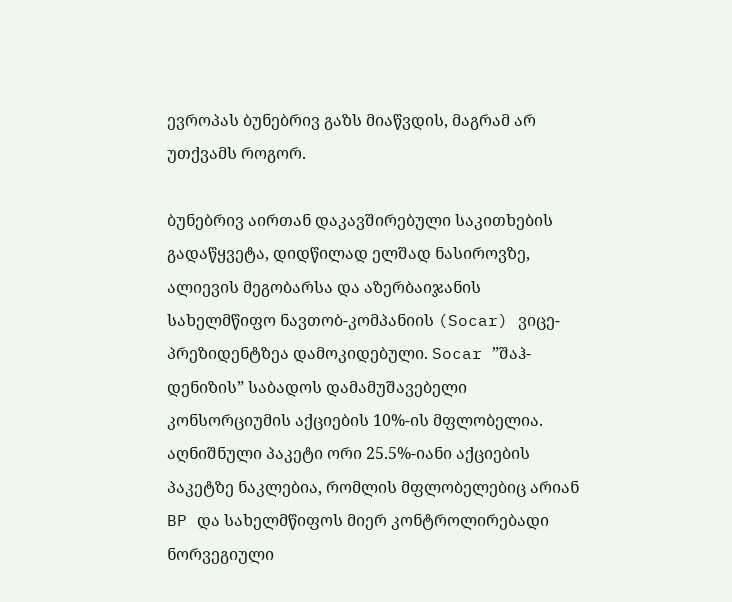ევროპას ბუნებრივ გაზს მიაწვდის, მაგრამ არ უთქვამს როგორ.

ბუნებრივ აირთან დაკავშირებული საკითხების გადაწყვეტა, დიდწილად ელშად ნასიროვზე, ალიევის მეგობარსა და აზერბაიჯანის სახელმწიფო ნავთობ-კომპანიის (Socar) ვიცე-პრეზიდენტზეა დამოკიდებული. Socar ”შაჰ-დენიზის” საბადოს დამამუშავებელი კონსორციუმის აქციების 10%-ის მფლობელია. აღნიშნული პაკეტი ორი 25.5%-იანი აქციების პაკეტზე ნაკლებია, რომლის მფლობელებიც არიან BP და სახელმწიფოს მიერ კონტროლირებადი ნორვეგიული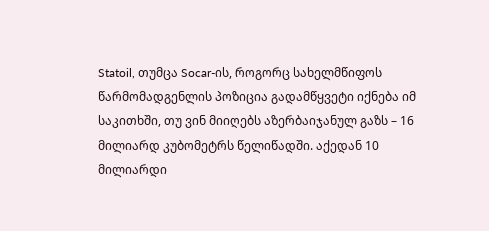Statoil, თუმცა Socar-ის, როგორც სახელმწიფოს წარმომადგენლის პოზიცია გადამწყვეტი იქნება იმ საკითხში, თუ ვინ მიიღებს აზერბაიჯანულ გაზს – 16 მილიარდ კუბომეტრს წელიწადში. აქედან 10 მილიარდი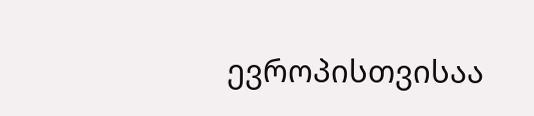ევროპისთვისაა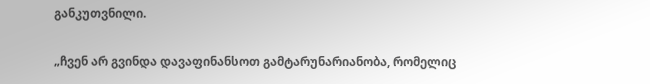განკუთვნილი.

„ჩვენ არ გვინდა დავაფინანსოთ გამტარუნარიანობა, რომელიც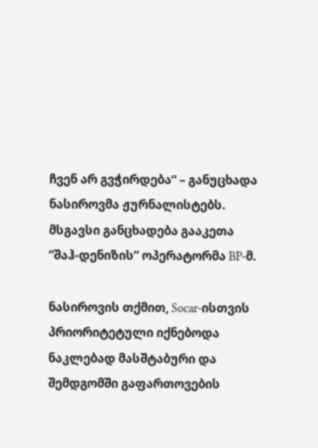ჩვენ არ გვჭირდება“ – განუცხადა ნასიროვმა ჟურნალისტებს. მსგავსი განცხადება გააკეთა ”შაჰ-დენიზის” ოპერატორმა BP-მ.

ნასიროვის თქმით, Socar-ისთვის პრიორიტეტული იქნებოდა ნაკლებად მასშტაბური და შემდგომში გაფართოვების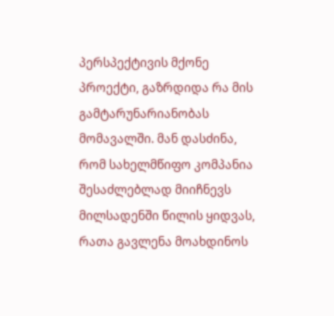პერსპექტივის მქონე პროექტი, გაზრდიდა რა მის გამტარუნარიანობას მომავალში. მან დასძინა, რომ სახელმწიფო კომპანია შესაძლებლად მიიჩნევს მილსადენში წილის ყიდვას, რათა გავლენა მოახდინოს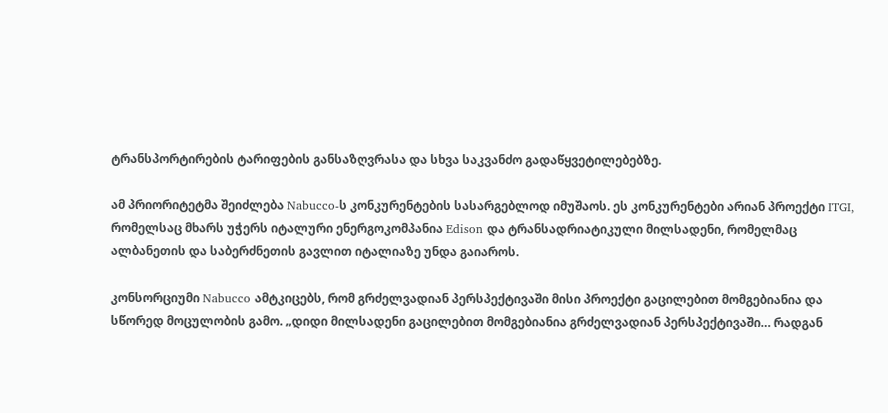ტრანსპორტირების ტარიფების განსაზღვრასა და სხვა საკვანძო გადაწყვეტილებებზე.

ამ პრიორიტეტმა შეიძლება Nabucco-ს კონკურენტების სასარგებლოდ იმუშაოს. ეს კონკურენტები არიან პროექტი ITGI, რომელსაც მხარს უჭერს იტალური ენერგოკომპანია Edison და ტრანსადრიატიკული მილსადენი, რომელმაც ალბანეთის და საბერძნეთის გავლით იტალიაზე უნდა გაიაროს.

კონსორციუმი Nabucco ამტკიცებს, რომ გრძელვადიან პერსპექტივაში მისი პროექტი გაცილებით მომგებიანია და სწორედ მოცულობის გამო. „დიდი მილსადენი გაცილებით მომგებიანია გრძელვადიან პერსპექტივაში… რადგან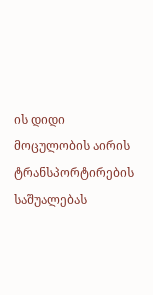ის დიდი მოცულობის აირის ტრანსპორტირების საშუალებას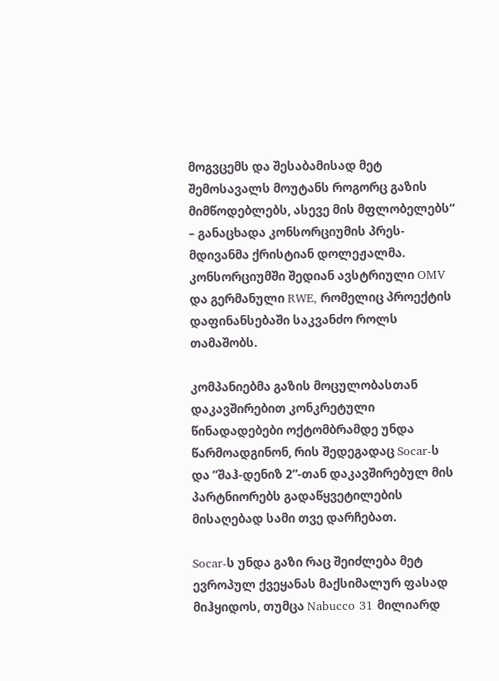მოგვცემს და შესაბამისად მეტ შემოსავალს მოუტანს როგორც გაზის მიმწოდებლებს, ასევე მის მფლობელებს“ – განაცხადა კონსორციუმის პრეს-მდივანმა ქრისტიან დოლეჟალმა. კონსორციუმში შედიან ავსტრიული OMV და გერმანული RWE, რომელიც პროექტის დაფინანსებაში საკვანძო როლს თამაშობს.

კომპანიებმა გაზის მოცულობასთან დაკავშირებით კონკრეტული წინადადებები ოქტომბრამდე უნდა წარმოადგინონ, რის შედეგადაც Socar-ს და ”შაჰ-დენიზ 2”-თან დაკავშირებულ მის პარტნიორებს გადაწყვეტილების მისაღებად სამი თვე დარჩებათ.

Socar-ს უნდა გაზი რაც შეიძლება მეტ ევროპულ ქვეყანას მაქსიმალურ ფასად მიჰყიდოს, თუმცა Nabucco 31 მილიარდ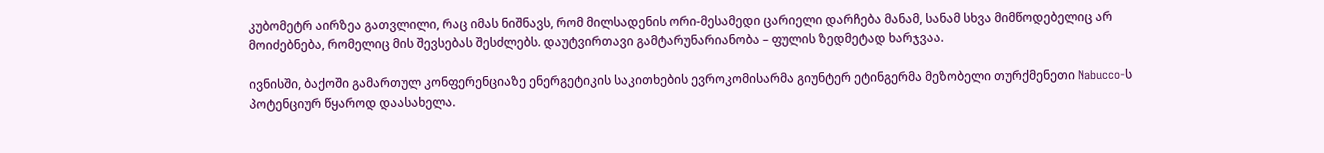კუბომეტრ აირზეა გათვლილი, რაც იმას ნიშნავს, რომ მილსადენის ორი-მესამედი ცარიელი დარჩება მანამ, სანამ სხვა მიმწოდებელიც არ მოიძებნება, რომელიც მის შევსებას შესძლებს. დაუტვირთავი გამტარუნარიანობა – ფულის ზედმეტად ხარჯვაა.

ივნისში, ბაქოში გამართულ კონფერენციაზე ენერგეტიკის საკითხების ევროკომისარმა გიუნტერ ეტინგერმა მეზობელი თურქმენეთი Nabucco-ს პოტენციურ წყაროდ დაასახელა.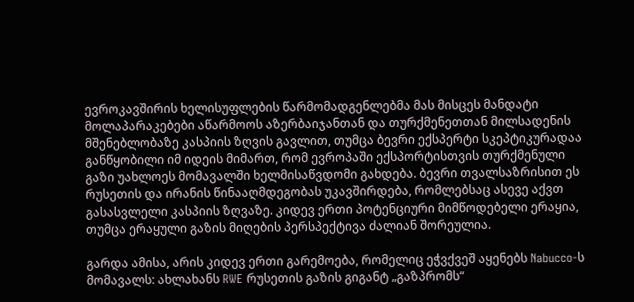ევროკავშირის ხელისუფლების წარმომადგენლებმა მას მისცეს მანდატი მოლაპარაკებები აწარმოოს აზერბაიჯანთან და თურქმენეთთან მილსადენის მშენებლობაზე კასპიის ზღვის გავლით, თუმცა ბევრი ექსპერტი სკეპტიკურადაა განწყობილი იმ იდეის მიმართ, რომ ევროპაში ექსპორტისთვის თურქმენული გაზი უახლოეს მომავალში ხელმისაწვდომი გახდება. ბევრი თვალსაზრისით ეს რუსეთის და ირანის წინააღმდეგობას უკავშირდება, რომლებსაც ასევე აქვთ გასასვლელი კასპიის ზღვაზე. კიდევ ერთი პოტენციური მიმწოდებელი ერაყია, თუმცა ერაყული გაზის მიღების პერსპექტივა ძალიან შორეულია.

გარდა ამისა, არის კიდევ ერთი გარემოება, რომელიც ეჭვქვეშ აყენებს Nabucco-ს მომავალს: ახლახანს RWE რუსეთის გაზის გიგანტ „გაზპრომს“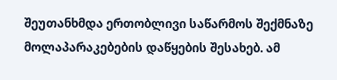შეუთანხმდა ერთობლივი საწარმოს შექმნაზე მოლაპარაკებების დაწყების შესახებ. ამ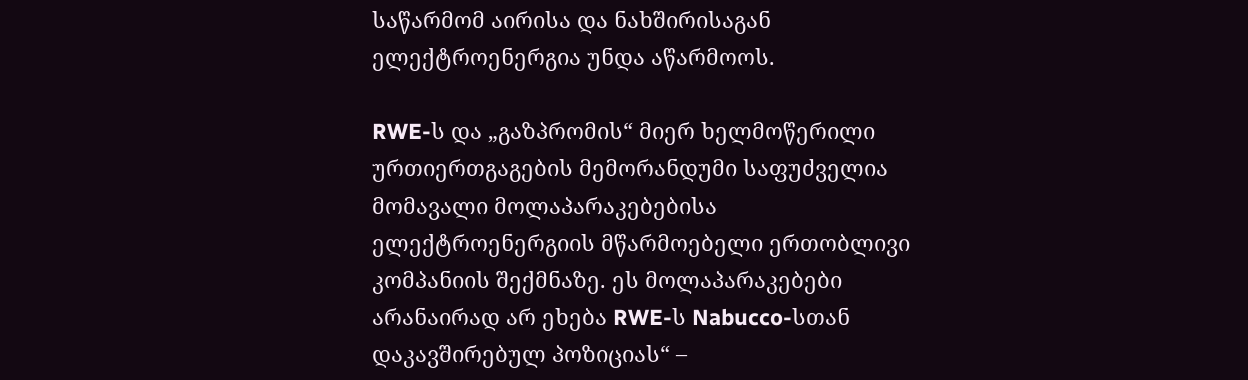საწარმომ აირისა და ნახშირისაგან ელექტროენერგია უნდა აწარმოოს.

RWE-ს და „გაზპრომის“ მიერ ხელმოწერილი ურთიერთგაგების მემორანდუმი საფუძველია მომავალი მოლაპარაკებებისა ელექტროენერგიის მწარმოებელი ერთობლივი კომპანიის შექმნაზე. ეს მოლაპარაკებები არანაირად არ ეხება RWE-ს Nabucco-სთან დაკავშირებულ პოზიციას“ –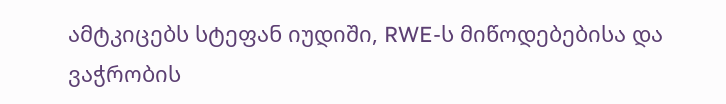ამტკიცებს სტეფან იუდიში, RWE-ს მიწოდებებისა და ვაჭრობის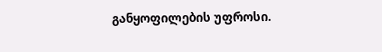განყოფილების უფროსი.